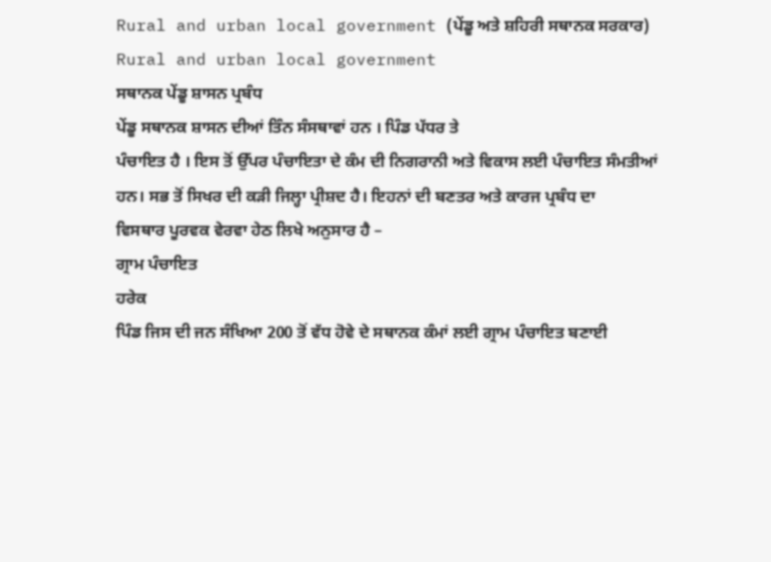Rural and urban local government (ਪੇਂਡੂ ਅਤੇ ਸ਼ਹਿਰੀ ਸਥਾਨਕ ਸਰਕਾਰ)
Rural and urban local government
ਸਥਾਨਕ ਪੇਂਡੂ ਸ਼ਾਸਨ ਪ੍ਰਬੰਧ
ਪੇਂਡੂ ਸਥਾਨਕ ਸ਼ਾਸਨ ਦੀਆਂ ਤਿੰਨ ਸੰਸਥਾਵਾਂ ਹਨ । ਪਿੰਡ ਪੱਧਰ ਤੇ
ਪੰਚਾਇਤ ਹੈ । ਇਸ ਤੋਂ ਉੱਪਰ ਪੰਚਾਇਤਾ ਦੇ ਕੰਮ ਦੀ ਨਿਗਰਾਨੀ ਅਤੇ ਵਿਕਾਸ ਲਈ ਪੰਚਾਇਤ ਸੰਮਤੀਆਂ
ਹਨ। ਸਭ ਤੋਂ ਸਿਖਰ ਦੀ ਕੜੀ ਜਿਲ੍ਹਾ ਪ੍ਰੀਸ਼ਦ ਹੈ। ਇਹਨਾਂ ਦੀ ਬਣਤਰ ਅਤੇ ਕਾਰਜ ਪ੍ਰਬੰਧ ਦਾ
ਵਿਸਥਾਰ ਪੂਰਵਕ ਵੇਰਵਾ ਹੇਠ ਲਿਖੇ ਅਨੁਸਾਰ ਹੈ –
ਗ੍ਰਾਮ ਪੰਚਾਇਤ
ਹਰੇਕ
ਪਿੰਡ ਜਿਸ ਦੀ ਜਨ ਸੰਖਿਆ 200 ਤੋਂ ਵੱਧ ਹੋਵੇ ਦੇ ਸਥਾਨਕ ਕੰਮਾਂ ਲਈ ਗ੍ਰਾਮ ਪੰਚਾਇਤ ਬਣਾਈ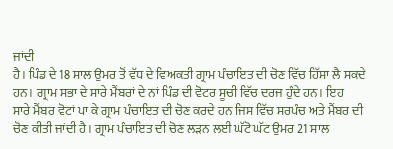ਜਾਂਦੀ
ਹੈ। ਪਿੰਡ ਦੇ 18 ਸਾਲ ਉਮਰ ਤੋਂ ਵੱਧ ਦੇ ਵਿਅਕਤੀ ਗ੍ਰਾਮ ਪੰਚਾਇਤ ਦੀ ਚੋਣ ਵਿੱਚ ਹਿੱਸਾ ਲੈ ਸਕਦੇ
ਹਨ। ਗ੍ਰਾਮ ਸਭਾ ਦੇ ਸਾਰੇ ਮੈਂਬਰਾਂ ਦੇ ਨਾਂ ਪਿੰਡ ਦੀ ਵੋਟਰ ਸੂਚੀ ਵਿੱਚ ਦਰਜ ਹੁੰਦੇ ਹਨ। ਇਹ
ਸਾਰੇ ਮੈਂਬਰ ਵੋਟਾਂ ਪਾ ਕੇ ਗ੍ਰਾਮ ਪੰਚਾਇਤ ਦੀ ਚੋਣ ਕਰਦੇ ਹਨ ਜਿਸ ਵਿੱਚ ਸਰਪੰਚ ਅਤੇ ਮੈਂਬਰ ਦੀ
ਚੋਣ ਕੀਤੀ ਜਾਂਦੀ ਹੈ। ਗ੍ਰਾਮ ਪੰਚਾਇਤ ਦੀ ਚੋਣ ਲੜਨ ਲਈ ਘੱਟੋ ਘੱਟ ਉਮਰ 21 ਸਾਲ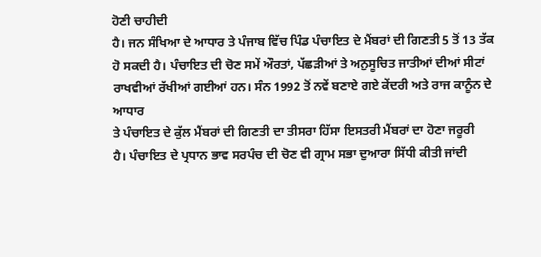ਹੋਣੀ ਚਾਹੀਦੀ
ਹੈ। ਜਨ ਸੰਖਿਆ ਦੇ ਆਧਾਰ ਤੇ ਪੰਜਾਬ ਵਿੱਚ ਪਿੰਡ ਪੰਚਾਇਤ ਦੇ ਮੈਂਬਰਾਂ ਦੀ ਗਿਣਤੀ 5 ਤੋਂ 13 ਤੱਕ
ਹੋ ਸਕਦੀ ਹੈ। ਪੰਚਾਇਤ ਦੀ ਚੋਣ ਸਮੇਂ ਔਰਤਾਂ, ਪੱਛੜੀਆਂ ਤੇ ਅਨੁਸੂਚਿਤ ਜਾਤੀਆਂ ਦੀਆਂ ਸੀਟਾਂ
ਰਾਖਵੀਆਂ ਰੱਖੀਆਂ ਗਈਆਂ ਹਨ। ਸੰਨ 1992 ਤੋਂ ਨਵੇਂ ਬਣਾਏ ਗਏ ਕੇਂਦਰੀ ਅਤੇ ਰਾਜ ਕਾਨੂੰਨ ਦੇ ਆਧਾਰ
ਤੇ ਪੰਚਾਇਤ ਦੇ ਕੁੱਲ ਮੈਂਬਰਾਂ ਦੀ ਗਿਣਤੀ ਦਾ ਤੀਸਰਾ ਹਿੱਸਾ ਇਸਤਰੀ ਮੈਂਬਰਾਂ ਦਾ ਹੋਣਾ ਜਰੂਰੀ
ਹੈ। ਪੰਚਾਇਤ ਦੇ ਪ੍ਰਧਾਨ ਭਾਵ ਸਰਪੰਚ ਦੀ ਚੋਣ ਵੀ ਗ੍ਰਾਮ ਸਭਾ ਦੁਆਰਾ ਸਿੱਧੀ ਕੀਤੀ ਜਾਂਦੀ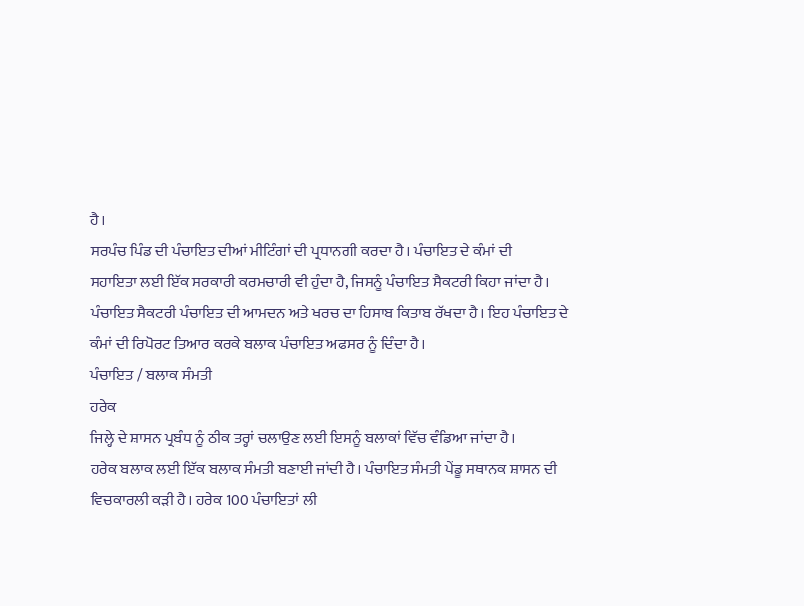ਹੈ।
ਸਰਪੰਚ ਪਿੰਡ ਦੀ ਪੰਚਾਇਤ ਦੀਆਂ ਮੀਟਿੰਗਾਂ ਦੀ ਪ੍ਰਧਾਨਗੀ ਕਰਦਾ ਹੈ। ਪੰਚਾਇਤ ਦੇ ਕੰਮਾਂ ਦੀ
ਸਹਾਇਤਾ ਲਈ ਇੱਕ ਸਰਕਾਰੀ ਕਰਮਚਾਰੀ ਵੀ ਹੁੰਦਾ ਹੈ, ਜਿਸਨੂੰ ਪੰਚਾਇਤ ਸੈਕਟਰੀ ਕਿਹਾ ਜਾਂਦਾ ਹੈ।
ਪੰਚਾਇਤ ਸੈਕਟਰੀ ਪੰਚਾਇਤ ਦੀ ਆਮਦਨ ਅਤੇ ਖਰਚ ਦਾ ਹਿਸਾਬ ਕਿਤਾਬ ਰੱਖਦਾ ਹੈ। ਇਹ ਪੰਚਾਇਤ ਦੇ
ਕੰਮਾਂ ਦੀ ਰਿਪੋਰਟ ਤਿਆਰ ਕਰਕੇ ਬਲਾਕ ਪੰਚਾਇਤ ਅਫਸਰ ਨੂੰ ਦਿੰਦਾ ਹੈ।
ਪੰਚਾਇਤ / ਬਲਾਕ ਸੰਮਤੀ
ਹਰੇਕ
ਜਿਲ੍ਹੇ ਦੇ ਸ਼ਾਸਨ ਪ੍ਰਬੰਧ ਨੂੰ ਠੀਕ ਤਰ੍ਹਾਂ ਚਲਾਉਣ ਲਈ ਇਸਨੂੰ ਬਲਾਕਾਂ ਵਿੱਚ ਵੰਡਿਆ ਜਾਂਦਾ ਹੈ।
ਹਰੇਕ ਬਲਾਕ ਲਈ ਇੱਕ ਬਲਾਕ ਸੰਮਤੀ ਬਣਾਈ ਜਾਂਦੀ ਹੈ। ਪੰਚਾਇਤ ਸੰਮਤੀ ਪੇਂਡੂ ਸਥਾਨਕ ਸ਼ਾਸਨ ਦੀ
ਵਿਚਕਾਰਲੀ ਕੜੀ ਹੈ। ਹਰੇਕ 100 ਪੰਚਾਇਤਾਂ ਲੀ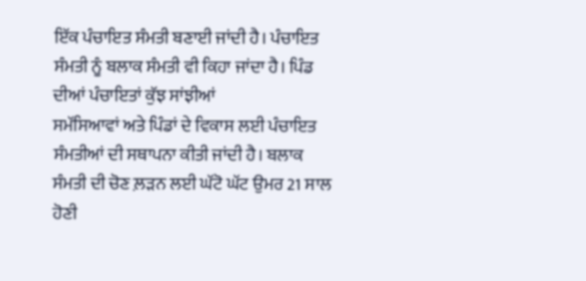ਇੱਕ ਪੰਚਾਇਤ ਸੰਮਤੀ ਬਣਾਈ ਜਾਂਦੀ ਹੈ। ਪੰਚਾਇਤ
ਸੰਮਤੀ ਨੂੰ ਬਲਾਕ ਸੰਮਤੀ ਵੀ ਕਿਹਾ ਜਾਂਦਾ ਹੈ। ਪਿੰਡ ਦੀਆਂ ਪੰਚਾਇਤਾਂ ਕੁੱਝ ਸਾਂਝੀਆਂ
ਸਮੱਸਿਆਵਾਂ ਅਤੇ ਪਿੰਡਾਂ ਦੇ ਵਿਕਾਸ ਲਈ ਪੰਚਾਇਤ ਸੰਮਤੀਆਂ ਦੀ ਸਥਾਪਨਾ ਕੀਤੀ ਜਾਂਦੀ ਹੈ। ਬਲਾਕ
ਸੰਮਤੀ ਦੀ ਚੋਣ ਲ਼ੜਨ ਲਈ ਘੱਟੋ ਘੱਟ ਉਮਰ 21 ਸਾਲ ਹੋਣੀ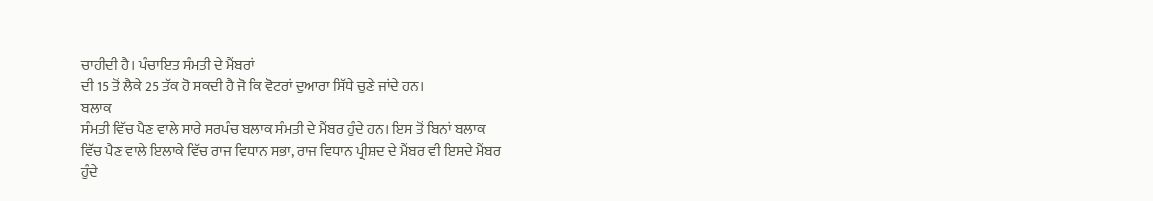ਚਾਹੀਦੀ ਹੈ। ਪੰਚਾਇਤ ਸੰਮਤੀ ਦੇ ਮੈਂਬਰਾਂ
ਦੀ 15 ਤੋਂ ਲੈਕੇ 25 ਤੱਕ ਹੋ ਸਕਦੀ ਹੈ ਜੋ ਕਿ ਵੋਟਰਾਂ ਦੁਆਰਾ ਸਿੱਧੇ ਚੁਣੇ ਜਾਂਦੇ ਹਨ।
ਬਲਾਕ
ਸੰਮਤੀ ਵਿੱਚ ਪੈਣ ਵਾਲੇ ਸਾਰੇ ਸਰਪੰਚ ਬਲਾਕ ਸੰਮਤੀ ਦੇ ਮੈਂਬਰ ਹੁੰਦੇ ਹਨ। ਇਸ ਤੋਂ ਬਿਨਾਂ ਬਲਾਕ
ਵਿੱਚ ਪੈਣ ਵਾਲੇ ਇਲਾਕੇ ਵਿੱਚ ਰਾਜ ਵਿਧਾਨ ਸਭਾ, ਰਾਜ ਵਿਧਾਨ ਪ੍ਰੀਸ਼ਦ ਦੇ ਮੈਂਬਰ ਵੀ ਇਸਦੇ ਮੈਂਬਰ
ਹੁੰਦੇ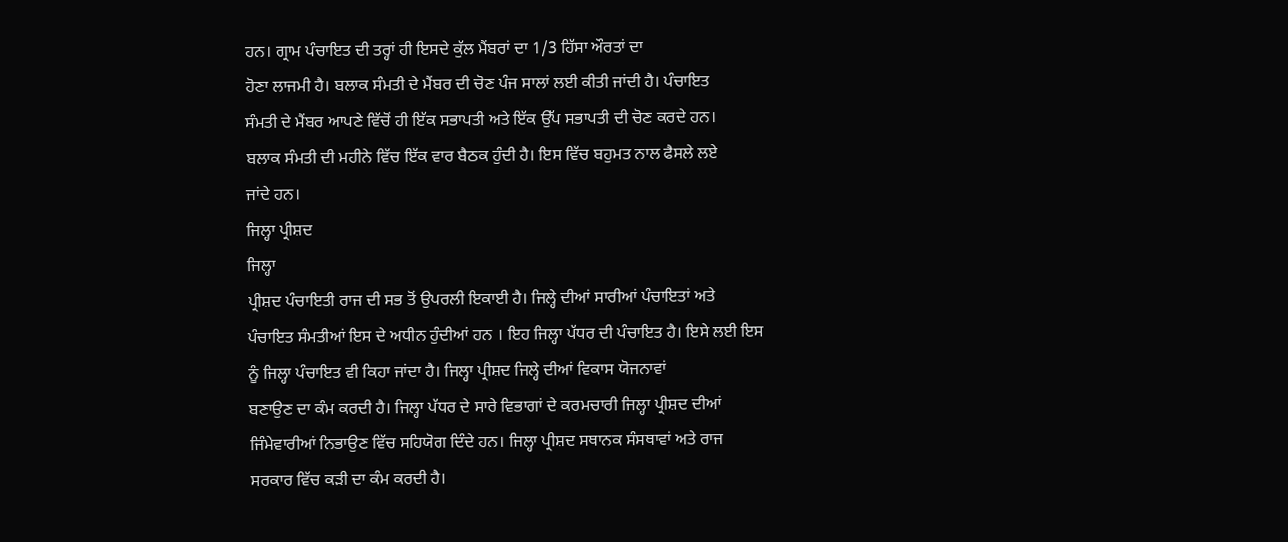ਹਨ। ਗ੍ਰਾਮ ਪੰਚਾਇਤ ਦੀ ਤਰ੍ਹਾਂ ਹੀ ਇਸਦੇ ਕੁੱਲ ਮੈਂਬਰਾਂ ਦਾ 1/3 ਹਿੱਸਾ ਔਰਤਾਂ ਦਾ
ਹੋਣਾ ਲਾਜਮੀ ਹੈ। ਬਲਾਕ ਸੰਮਤੀ ਦੇ ਮੈਂਬਰ ਦੀ ਚੋਣ ਪੰਜ ਸਾਲਾਂ ਲਈ ਕੀਤੀ ਜਾਂਦੀ ਹੈ। ਪੰਚਾਇਤ
ਸੰਮਤੀ ਦੇ ਮੈਂਬਰ ਆਪਣੇ ਵਿੱਚੋਂ ਹੀ ਇੱਕ ਸਭਾਪਤੀ ਅਤੇ ਇੱਕ ਉੱਪ ਸਭਾਪਤੀ ਦੀ ਚੋਣ ਕਰਦੇ ਹਨ।
ਬਲਾਕ ਸੰਮਤੀ ਦੀ ਮਹੀਨੇ ਵਿੱਚ ਇੱਕ ਵਾਰ ਬੈਠਕ ਹੁੰਦੀ ਹੈ। ਇਸ ਵਿੱਚ ਬਹੁਮਤ ਨਾਲ ਫੈਸਲੇ ਲਏ
ਜਾਂਦੇ ਹਨ।
ਜਿਲ੍ਹਾ ਪ੍ਰੀਸ਼ਦ
ਜਿਲ੍ਹਾ
ਪ੍ਰੀਸ਼ਦ ਪੰਚਾਇਤੀ ਰਾਜ ਦੀ ਸਭ ਤੋਂ ਉਪਰਲੀ ਇਕਾਈ ਹੈ। ਜਿਲ੍ਹੇ ਦੀਆਂ ਸਾਰੀਆਂ ਪੰਚਾਇਤਾਂ ਅਤੇ
ਪੰਚਾਇਤ ਸੰਮਤੀਆਂ ਇਸ ਦੇ ਅਧੀਨ ਹੁੰਦੀਆਂ ਹਨ । ਇਹ ਜਿਲ੍ਹਾ ਪੱਧਰ ਦੀ ਪੰਚਾਇਤ ਹੈ। ਇਸੇ ਲਈ ਇਸ
ਨੂੰ ਜਿਲ੍ਹਾ ਪੰਚਾਇਤ ਵੀ ਕਿਹਾ ਜਾਂਦਾ ਹੈ। ਜਿਲ੍ਹਾ ਪ੍ਰੀਸ਼ਦ ਜਿਲ੍ਹੇ ਦੀਆਂ ਵਿਕਾਸ ਯੋਜਨਾਵਾਂ
ਬਣਾਉਣ ਦਾ ਕੰਮ ਕਰਦੀ ਹੈ। ਜਿਲ੍ਹਾ ਪੱਧਰ ਦੇ ਸਾਰੇ ਵਿਭਾਗਾਂ ਦੇ ਕਰਮਚਾਰੀ ਜਿਲ੍ਹਾ ਪ੍ਰੀਸ਼ਦ ਦੀਆਂ
ਜਿੰਮੇਵਾਰੀਆਂ ਨਿਭਾਉਣ ਵਿੱਚ ਸਹਿਯੋਗ ਦਿੰਦੇ ਹਨ। ਜਿਲ੍ਹਾ ਪ੍ਰੀਸ਼ਦ ਸਥਾਨਕ ਸੰਸਥਾਵਾਂ ਅਤੇ ਰਾਜ
ਸਰਕਾਰ ਵਿੱਚ ਕੜੀ ਦਾ ਕੰਮ ਕਰਦੀ ਹੈ।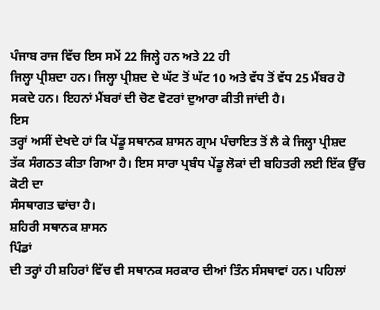ਪੰਜਾਬ ਰਾਜ ਵਿੱਚ ਇਸ ਸਮੇਂ 22 ਜਿਲ੍ਹੇ ਹਨ ਅਤੇ 22 ਹੀ
ਜਿਲ੍ਹਾ ਪ੍ਰੀਸ਼ਦਾ ਹਨ। ਜਿਲ੍ਹਾ ਪ੍ਰੀਸ਼ਦ ਦੇ ਘੱਟ ਤੋਂ ਘੱਟ 10 ਅਤੇ ਵੱਧ ਤੋਂ ਵੱਧ 25 ਮੈਂਬਰ ਹੋ
ਸਕਦੇ ਹਨ। ਇਹਨਾਂ ਮੈਂਬਰਾਂ ਦੀ ਚੋਣ ਵੋਟਰਾਂ ਦੁਆਰਾ ਕੀਤੀ ਜਾਂਦੀ ਹੈ।
ਇਸ
ਤਰ੍ਹਾਂ ਅਸੀਂ ਦੇਖਦੇ ਹਾਂ ਕਿ ਪੇਂਡੂ ਸਥਾਨਕ ਸ਼ਾਸਨ ਗ੍ਰਾਮ ਪੰਚਾਇਤ ਤੋਂ ਲੈ ਕੇ ਜਿਲ੍ਹਾ ਪ੍ਰੀਸ਼ਦ
ਤੱਕ ਸੰਗਠਤ ਕੀਤਾ ਗਿਆ ਹੈ। ਇਸ ਸਾਰਾ ਪ੍ਰਬੰਧ ਪੇਂਡੂ ਲੋਕਾਂ ਦੀ ਬਹਿਤਰੀ ਲਈ ਇੱਕ ਉੱਚ ਕੋਟੀ ਦਾ
ਸੰਸਥਾਗਤ ਢਾਂਚਾ ਹੈ।
ਸ਼ਹਿਰੀ ਸਥਾਨਕ ਸ਼ਾਸਨ
ਪਿੰਡਾਂ
ਦੀ ਤਰ੍ਹਾਂ ਹੀ ਸ਼ਹਿਰਾਂ ਵਿੱਚ ਵੀ ਸਥਾਨਕ ਸਰਕਾਰ ਦੀਆਂ ਤਿੰਨ ਸੰਸਥਾਵਾਂ ਹਨ। ਪਹਿਲਾਂ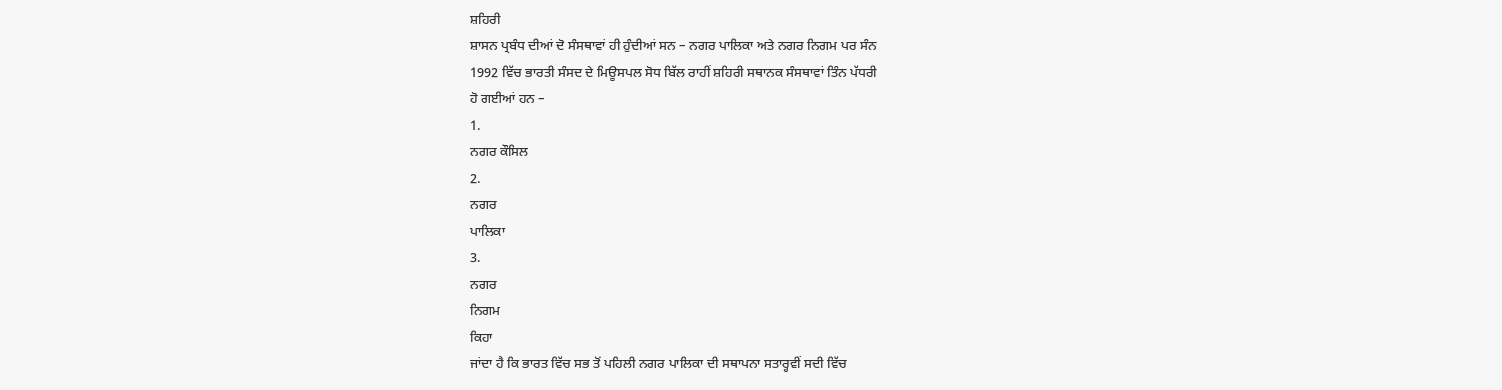ਸ਼ਹਿਰੀ
ਸ਼ਾਸਨ ਪ੍ਰਬੰਧ ਦੀਆਂ ਦੋ ਸੰਸਥਾਵਾਂ ਹੀ ਹੁੰਦੀਆਂ ਸਨ – ਨਗਰ ਪਾਲਿਕਾ ਅਤੇ ਨਗਰ ਨਿਗਮ ਪਰ ਸੰਨ
1992 ਵਿੱਚ ਭਾਰਤੀ ਸੰਸਦ ਦੇ ਮਿਊਸਪਲ ਸੋਧ ਬਿੱਲ ਰਾਹੀਂ ਸ਼ਹਿਰੀ ਸਥਾਨਕ ਸੰਸਥਾਵਾਂ ਤਿੰਨ ਪੱਧਰੀ
ਹੋ ਗਈਆਂ ਹਨ –
1.
ਨਗਰ ਕੌਸਿਲ
2.
ਨਗਰ
ਪਾਲਿਕਾ
3.
ਨਗਰ
ਨਿਗਮ
ਕਿਹਾ
ਜਾਂਦਾ ਹੈ ਕਿ ਭਾਰਤ ਵਿੱਚ ਸਭ ਤੋਂ ਪਹਿਲੀ ਨਗਰ ਪਾਲਿਕਾ ਦੀ ਸਥਾਪਨਾ ਸਤਾਰ੍ਹਵੀਂ ਸਦੀ ਵਿੱਚ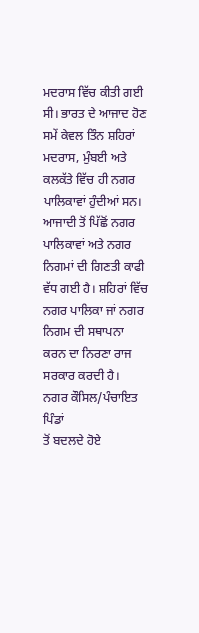ਮਦਰਾਸ ਵਿੱਚ ਕੀਤੀ ਗਈ ਸੀ। ਭਾਰਤ ਦੇ ਆਜਾਦ ਹੋਣ ਸਮੇਂ ਕੇਵਲ ਤਿੰਨ ਸ਼ਹਿਰਾਂ ਮਦਰਾਸ, ਮੁੰਬਈ ਅਤੇ
ਕਲਕੱਤੇ ਵਿੱਚ ਹੀ ਨਗਰ ਪਾਲਿਕਾਵਾਂ ਹੁੰਦੀਆਂ ਸਨ। ਆਜਾਦੀ ਤੋਂ ਪਿੱਛੋਂ ਨਗਰ ਪਾਲਿਕਾਵਾਂ ਅਤੇ ਨਗਰ
ਨਿਗਮਾਂ ਦੀ ਗਿਣਤੀ ਕਾਫੀ ਵੱਧ ਗਈ ਹੈ। ਸ਼ਹਿਰਾਂ ਵਿੱਚ ਨਗਰ ਪਾਲਿਕਾ ਜਾਂ ਨਗਰ ਨਿਗਮ ਦੀ ਸਥਾਪਨਾ
ਕਰਨ ਦਾ ਨਿਰਣਾ ਰਾਜ ਸਰਕਾਰ ਕਰਦੀ ਹੈ।
ਨਗਰ ਕੌਸਿਲ/ਪੰਚਾਇਤ
ਪਿੰਡਾਂ
ਤੋਂ ਬਦਲਦੇ ਹੋਏ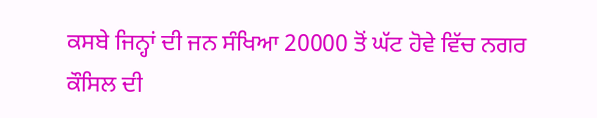ਕਸਬੇ ਜਿਨ੍ਹਾਂ ਦੀ ਜਨ ਸੰਖਿਆ 20000 ਤੋਂ ਘੱਟ ਹੋਵੇ ਵਿੱਚ ਨਗਰ ਕੌਸਿਲ ਦੀ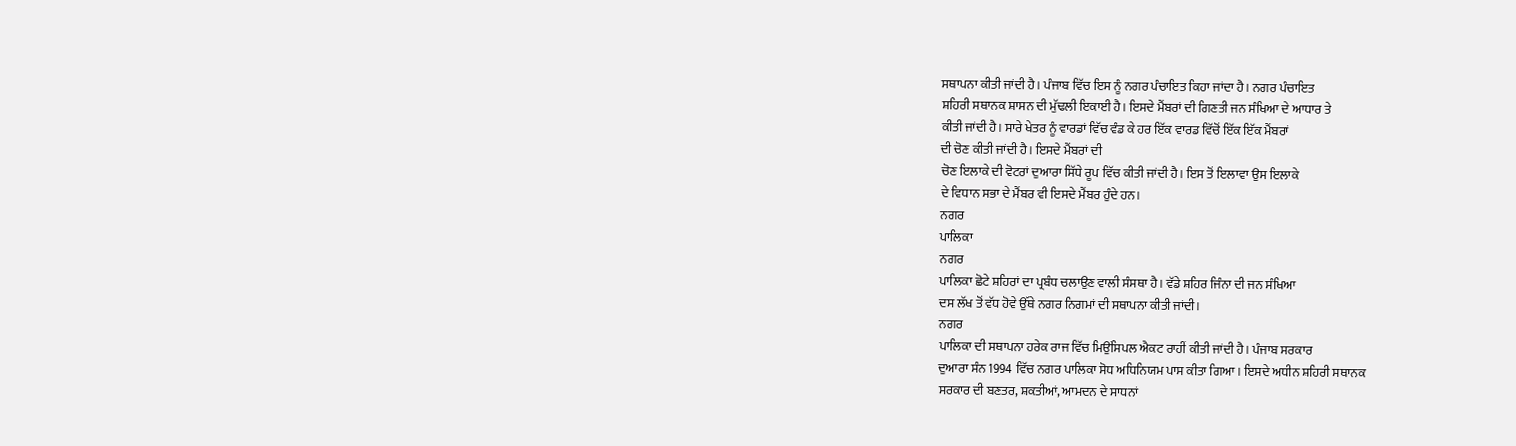ਸਥਾਪਨਾ ਕੀਤੀ ਜਾਂਦੀ ਹੈ। ਪੰਜਾਬ ਵਿੱਚ ਇਸ ਨੂੰ ਨਗਰ ਪੰਚਾਇਤ ਕਿਹਾ ਜਾਂਦਾ ਹੈ। ਨਗਰ ਪੰਚਾਇਤ
ਸ਼ਹਿਰੀ ਸਥਾਨਕ ਸ਼ਾਸਨ ਦੀ ਮੁੱਢਲੀ ਇਕਾਈ ਹੈ। ਇਸਦੇ ਮੈਂਬਰਾਂ ਦੀ ਗਿਣਤੀ ਜਨ ਸੰਖਿਆ ਦੇ ਆਧਾਰ ਤੇ
ਕੀਤੀ ਜਾਂਦੀ ਹੈ। ਸਾਰੇ ਖੇਤਰ ਨੂੰ ਵਾਰਡਾਂ ਵਿੱਚ ਵੰਡ ਕੇ ਹਰ ਇੱਕ ਵਾਰਡ ਵਿੱਚੋਂ ਇੱਕ ਇੱਕ ਮੈਂਬਰਾਂ
ਦੀ ਚੋਣ ਕੀਤੀ ਜਾਂਦੀ ਹੈ। ਇਸਦੇ ਮੈਂਬਰਾਂ ਦੀ
ਚੋਣ ਇਲਾਕੇ ਦੀ ਵੋਟਰਾਂ ਦੁਆਰਾ ਸਿੱਧੇ ਰੂਪ ਵਿੱਚ ਕੀਤੀ ਜਾਂਦੀ ਹੈ। ਇਸ ਤੋਂ ਇਲਾਵਾ ਉਸ ਇਲਾਕੇ
ਦੇ ਵਿਧਾਨ ਸਭਾ ਦੇ ਮੈਂਬਰ ਵੀ ਇਸਦੇ ਮੈਂਬਰ ਹੁੰਦੇ ਹਨ।
ਨਗਰ
ਪਾਲਿਕਾ
ਨਗਰ
ਪਾਲਿਕਾ ਛੋਟੇ ਸ਼ਹਿਰਾਂ ਦਾ ਪ੍ਰਬੰਧ ਚਲਾਉਣ ਵਾਲੀ ਸੰਸਥਾ ਹੈ। ਵੱਡੇ ਸ਼ਹਿਰ ਜਿੰਨਾ ਦੀ ਜਨ ਸੰਖਿਆ
ਦਸ ਲੱਖ ਤੋਂ ਵੱਧ ਹੋਵੇ ਉੱਥੇ ਨਗਰ ਨਿਗਮਾਂ ਦੀ ਸਥਾਪਨਾ ਕੀਤੀ ਜਾਂਦੀ।
ਨਗਰ
ਪਾਲਿਕਾ ਦੀ ਸਥਾਪਨਾ ਹਰੇਕ ਰਾਜ ਵਿੱਚ ਮਿਉਂਸਿਪਲ ਐਕਟ ਰਾਹੀਂ ਕੀਤੀ ਜਾਂਦੀ ਹੈ। ਪੰਜਾਬ ਸਰਕਾਰ
ਦੁਆਰਾ ਸੰਨ 1994 ਵਿੱਚ ਨਗਰ ਪਾਲਿਕਾ ਸੋਧ ਅਧਿਨਿਯਮ ਪਾਸ ਕੀਤਾ ਗਿਆ। ਇਸਦੇ ਅਧੀਨ ਸ਼ਹਿਰੀ ਸਥਾਨਕ
ਸਰਕਾਰ ਦੀ ਬਣਤਰ, ਸ਼ਕਤੀਆਂ, ਆਮਦਨ ਦੇ ਸਾਧਨਾਂ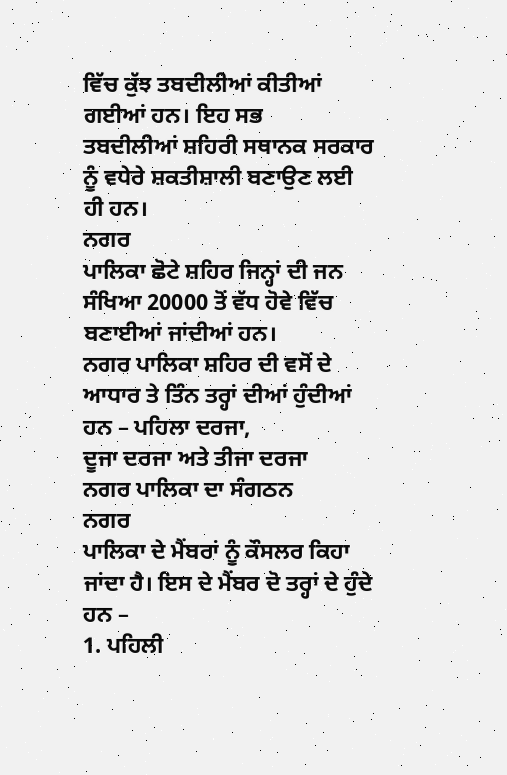ਵਿੱਚ ਕੁੱਝ ਤਬਦੀਲੀਆਂ ਕੀਤੀਆਂ ਗਈਆਂ ਹਨ। ਇਹ ਸਭ
ਤਬਦੀਲੀਆਂ ਸ਼ਹਿਰੀ ਸਥਾਨਕ ਸਰਕਾਰ ਨੂੰ ਵਧੇਰੇ ਸ਼ਕਤੀਸ਼ਾਲੀ ਬਣਾਉਣ ਲਈ ਹੀ ਹਨ।
ਨਗਰ
ਪਾਲਿਕਾ ਛੋਟੇ ਸ਼ਹਿਰ ਜਿਨ੍ਹਾਂ ਦੀ ਜਨ ਸੰਖਿਆ 20000 ਤੋਂ ਵੱਧ ਹੋਵੇ ਵਿੱਚ ਬਣਾਈਆਂ ਜਾਂਦੀਆਂ ਹਨ।
ਨਗਰ ਪਾਲਿਕਾ ਸ਼ਹਿਰ ਦੀ ਵਸੋਂ ਦੇ ਆਧਾਰ ਤੇ ਤਿੰਨ ਤਰ੍ਹਾਂ ਦੀਆਂ ਹੁੰਦੀਆਂ ਹਨ – ਪਹਿਲਾ ਦਰਜਾ,
ਦੂਜਾ ਦਰਜਾ ਅਤੇ ਤੀਜਾ ਦਰਜਾ
ਨਗਰ ਪਾਲਿਕਾ ਦਾ ਸੰਗਠਨ
ਨਗਰ
ਪਾਲਿਕਾ ਦੇ ਮੈਂਬਰਾਂ ਨੂੰ ਕੌਸਲਰ ਕਿਹਾ ਜਾਂਦਾ ਹੈ। ਇਸ ਦੇ ਮੈਂਬਰ ਦੋ ਤਰ੍ਹਾਂ ਦੇ ਹੁੰਦੇ ਹਨ –
1. ਪਹਿਲੀ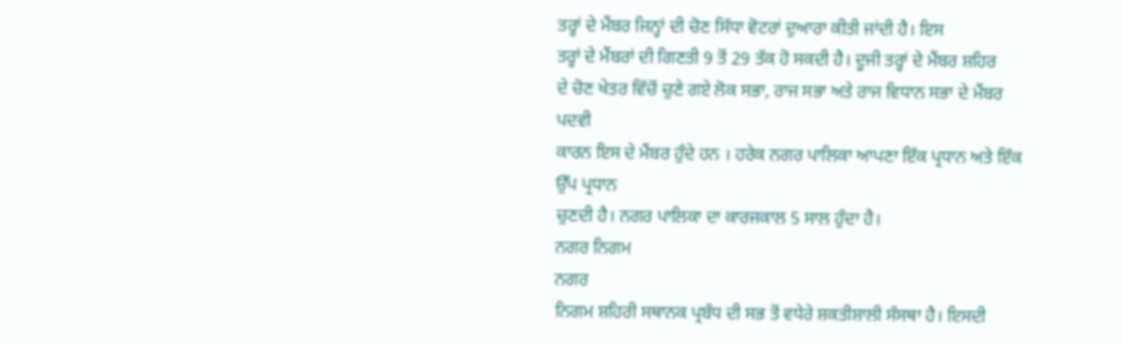ਤਰ੍ਹਾਂ ਦੇ ਮੈਂਬਰ ਜਿਨ੍ਹਾਂ ਦੀ ਚੋਣ ਸਿੱਧਾ ਵੋਟਰਾਂ ਦੁਆਰਾ ਕੀਤੀ ਜਾਂਦੀ ਹੈ। ਇਸ
ਤਰ੍ਹਾਂ ਦੇ ਮੈਂਬਰਾਂ ਦੀ ਗਿਣਤੀ 9 ਤੋਂ 29 ਤੱਕ ਹੋ ਸਕਦੀ ਹੈ। ਦੂਜੀ ਤਰ੍ਹਾਂ ਦੇ ਮੈਂਬਰ ਸ਼ਹਿਰ
ਦੇ ਚੋਣ ਖੇਤਰ ਵਿੱਚੋਂ ਚੁਣੇ ਗਏ ਲੋਕ ਸਭਾ, ਰਾਜ ਸਭਾ ਅਤੇ ਰਾਜ ਵਿਧਾਨ ਸਭਾ ਦੇ ਮੈਂਬਰ ਪਦਵੀ
ਕਾਰਨ ਇਸ ਦੇ ਮੈਂਬਰ ਹੁੰਦੇ ਹਨ । ਹਰੇਕ ਨਗਰ ਪਾਲਿਕਾ ਆਪਣਾ ਇੱਕ ਪ੍ਰਧਾਨ ਅਤੇ ਇੱਕ ਉੱਪ ਪ੍ਰਧਾਨ
ਚੁਣਦੀ ਹੈ। ਨਗਰ ਪਾਲਿਕਾ ਦਾ ਕਾਰਜਕਾਲ 5 ਸਾਲ ਹੁੰਦਾ ਹੈ।
ਨਗਰ ਨਿਗਮ
ਨਗਰ
ਨਿਗਮ ਸ਼ਹਿਰੀ ਸਥਾਨਕ ਪ੍ਰਬੰਧ ਦੀ ਸਭ ਤੋਂ ਵਧੇਰੇ ਸ਼ਕਤੀਸ਼ਾਲੀ ਸੰਸਥਾ ਹੈ। ਇਸਦੀ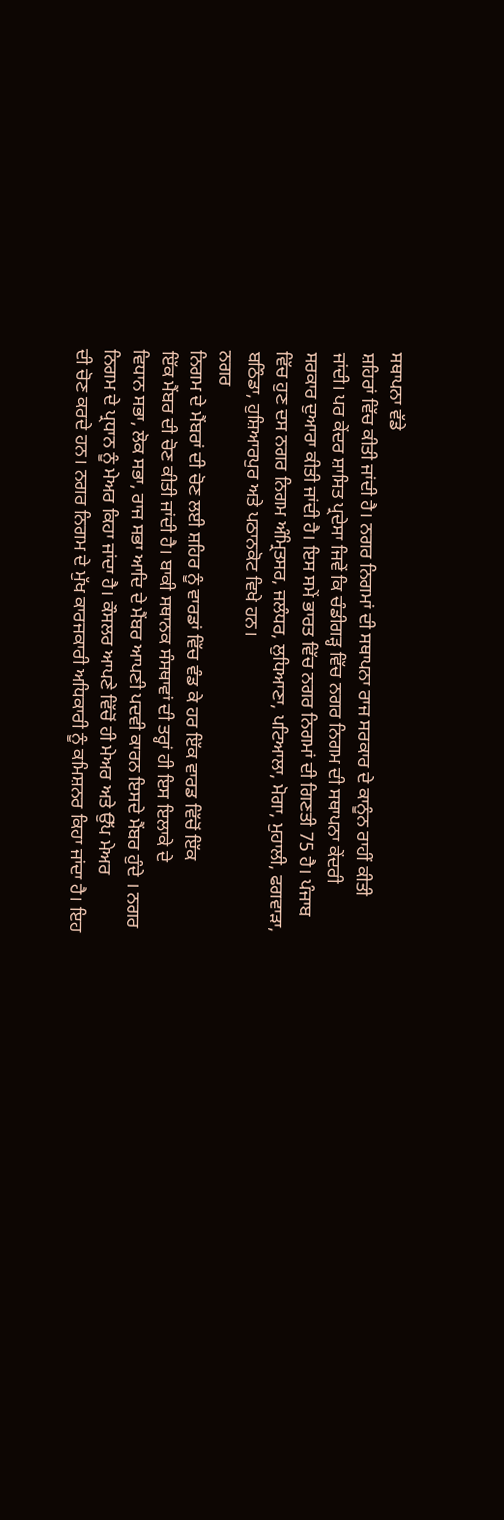ਸਥਾਪਨਾ ਵੱਡੇ
ਸ਼ਹਿਰਾਂ ਵਿੱਚ ਕੀਤੀ ਜਾਂਦੀ ਹੈ। ਨਗਰ ਨਿਗਮਾਂ ਦੀ ਸਥਾਪਨਾ ਰਾਜ ਸਰਕਾਰ ਦੇ ਕਾਨੂੰਨ ਰਾਹੀਂ ਕੀਤੀ
ਜਾਂਦੀ। ਪਰ ਕੇਂਦਰ ਸ਼ਾਸਿਤ ਪ੍ਰਦੇਸਾ ਜਿਵੇਂ ਕਿ ਚੰਡੀਗੜ੍ਹ ਵਿੱਚ ਨਗਰ ਨਿਗਮ ਦੀ ਸਥਾਪਨਾ ਕੇਂਦਰੀ
ਸਰਕਾਰ ਦੁਆਰਾ ਕੀਤੀ ਜਾਂਦੀ ਹੈ। ਇਸ ਸਮੇਂ ਭਾਰਤ ਵਿੱਚ ਨਗਰ ਨਿਗਮਾਂ ਦੀ ਗਿਣਤੀ 75 ਹੈ। ਪੰਜਾਬ
ਵਿੱਚ ਹੁਣ ਦਸ ਨਗਰ ਨਿਗਮ ਅੰਮ੍ਰਿਤਸਰ, ਜਲੰਧਰ, ਲੁਧਿਆਣਾ, ਪਟਿਆਲਾ, ਮੋਗਾ, ਮੁਹਾਲੀ, ਫਗਵਾੜਾ,
ਬਠਿੰਡਾ, ਹੁਸ਼ਿਆਰਪੁਰ ਅਤੇ ਪਠਾਨਕੋਟ ਵਿਖੇ ਹਨ।
ਨਗਰ
ਨਿਗਮ ਦੇ ਮੈਂਬਰਾਂ ਦੀ ਚੋਣ ਲਈ ਸ਼ਹਿਰ ਨੂੰ ਵਾਰਡਾਂ ਵਿੱਚ ਵੰਡ ਕੇ ਹਰ ਇੱਕ ਵਾਰਡ ਵਿੱਚੋਂ ਇੱਕ
ਇੱਕ ਮੈਂਬਰ ਦੀ ਚੋਣ ਕੀਤੀ ਜਾਂਦੀ ਹੈ। ਬਾਕੀ ਸਥਾਨਕ ਸੰਸਥਾਵਾਂ ਦੀ ਤਰ੍ਹਾਂ ਹੀ ਇਸ ਇਲਾਕੇ ਦੇ
ਵਿਧਾਨ ਸਭਾ, ਲੋਕ ਸਭਾ, ਰਾਜ ਸਭਾ ਆਦਿ ਦੇ ਮੈਂਬਰ ਆਪਣੀ ਪਦਵੀ ਕਾਰਨ ਇਸਦੇ ਮੈਂਬਰ ਹੁੰਦੇ । ਨਗਰ
ਨਿਗਮ ਦੇ ਪ੍ਰਧਾਨ ਨੂੰ ਮੇਅਰ ਕਿਹਾ ਜਾਂਦਾ ਹੈ। ਕੌਸਲਰ ਆਪਣੇ ਵਿੱਚੋਂ ਹੀ ਮੇਅਰ ਅਤੇ ਉੱਪ ਮੇਅਰ
ਦੀ ਚੋਣ ਕਰਦੇ ਹਨ। ਨਗਰ ਨਿਗਮ ਦੇ ਮੁੱਖ ਕਾਰਜਕਾਰੀ ਅਧਿਕਾਰੀ ਨੂੰ ਕਮਿਸ਼ਨਰ ਕਿਹਾ ਜਾਂਦਾ ਹੈ। ਇਹ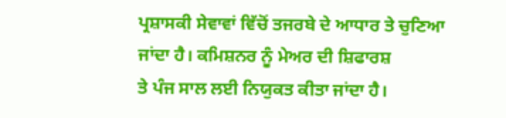ਪ੍ਰਸ਼ਾਸਕੀ ਸੇਵਾਵਾਂ ਵਿੱਚੋਂ ਤਜਰਬੇ ਦੇ ਆਧਾਰ ਤੇ ਚੁਣਿਆ ਜਾਂਦਾ ਹੈ। ਕਮਿਸ਼ਨਰ ਨੂੰ ਮੇਅਰ ਦੀ ਸ਼ਿਫਾਰਸ਼
ਤੇ ਪੰਜ ਸਾਲ ਲਈ ਨਿਯੁਕਤ ਕੀਤਾ ਜਾਂਦਾ ਹੈ।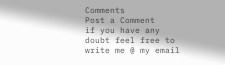Comments
Post a Comment
if you have any doubt feel free to write me @ my email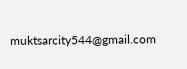muktsarcity544@gmail.com